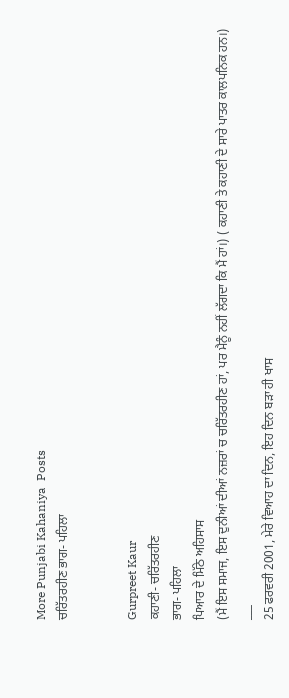More Punjabi Kahaniya  Posts
ਚਰਿੱਤਰਹੀਣ ਭਾਗ- ਪਹਿਲਾ


Gurpreet Kaur
ਕਹਾਣੀ- ਚਰਿੱਤਰਹੀਣ
ਭਾਗ- ਪਹਿਲਾ
ਪਿਆਰ ਦੇ ਮਿੱਠੇ ਅਹਿਸਾਸ
(ਮੈਂ ਇਸ ਸਮਾਜ, ਇਸ ਦੁਨੀਆਂ ਦੀਆਂ ਨਜ਼ਰਾਂ ਚ ਚਰਿੱਤਰਹੀਣ ਹਾਂ, ਪਰ ਮੈਨੂੰ ਨਹੀਂ ਲੱਗਦਾ ਕਿ ਮੈਂ ਹਾਂ।) ( ਕਹਾਣੀ ਤੇ ਕਹਾਣੀ ਦੇ ਸਾਰੇ ਪਾਤਰ ਕਾਲਪਨਿਕ ਹਨ।)
___
25 ਫਰਵਰੀ 2001, ਮੇਰੇ ਵਿਆਹ ਦਾ ਦਿਨ, ਇਹ ਦਿਨ ਬੜਾ ਹੀ ਖਾਸ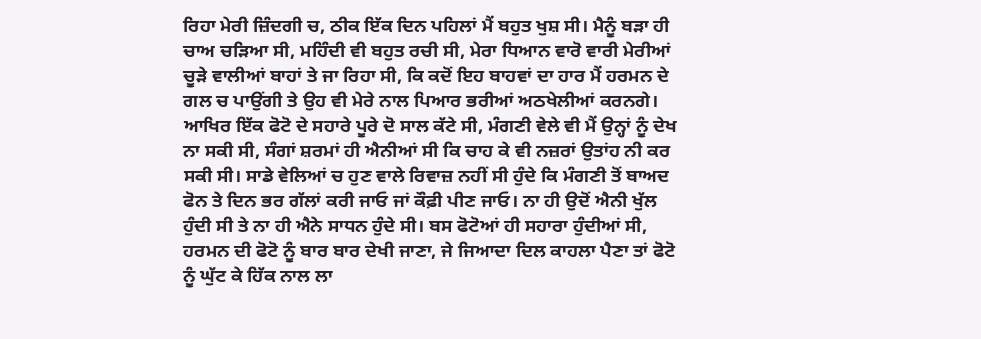ਰਿਹਾ ਮੇਰੀ ਜ਼ਿੰਦਗੀ ਚ, ਠੀਕ ਇੱਕ ਦਿਨ ਪਹਿਲਾਂ ਮੈਂ ਬਹੁਤ ਖੁਸ਼ ਸੀ। ਮੈਨੂੰ ਬੜਾ ਹੀ ਚਾਅ ਚੜਿਆ ਸੀ, ਮਹਿੰਦੀ ਵੀ ਬਹੁਤ ਰਚੀ ਸੀ, ਮੇਰਾ ਧਿਆਨ ਵਾਰੋ ਵਾਰੀ ਮੇਰੀਆਂ ਚੂੜੇ ਵਾਲੀਆਂ ਬਾਹਾਂ ਤੇ ਜਾ ਰਿਹਾ ਸੀ, ਕਿ ਕਦੋਂ ਇਹ ਬਾਹਵਾਂ ਦਾ ਹਾਰ ਮੈਂ ਹਰਮਨ ਦੇ ਗਲ ਚ ਪਾਉਂਗੀ ਤੇ ਉਹ ਵੀ ਮੇਰੇ ਨਾਲ ਪਿਆਰ ਭਰੀਆਂ ਅਠਖੇਲੀਆਂ ਕਰਨਗੇ। ਆਖਿਰ ਇੱਕ ਫੋਟੋ ਦੇ ਸਹਾਰੇ ਪੂਰੇ ਦੋ ਸਾਲ ਕੱਟੇ ਸੀ, ਮੰਗਣੀ ਵੇਲੇ ਵੀ ਮੈਂ ਉਨ੍ਹਾਂ ਨੂੰ ਦੇਖ ਨਾ ਸਕੀ ਸੀ, ਸੰਗਾਂ ਸ਼ਰਮਾਂ ਹੀ ਐਨੀਆਂ ਸੀ ਕਿ ਚਾਹ ਕੇ ਵੀ ਨਜ਼ਰਾਂ ਉਤਾਂਹ ਨੀ ਕਰ ਸਕੀ ਸੀ। ਸਾਡੇ ਵੇਲਿਆਂ ਚ ਹੁਣ ਵਾਲੇ ਰਿਵਾਜ਼ ਨਹੀਂ ਸੀ ਹੁੰਦੇ ਕਿ ਮੰਗਣੀ ਤੋਂ ਬਾਅਦ ਫੋਨ ਤੇ ਦਿਨ ਭਰ ਗੱਲਾਂ ਕਰੀ ਜਾਓ ਜਾਂ ਕੌਫ਼ੀ ਪੀਣ ਜਾਓ। ਨਾ ਹੀ ਉਦੋਂ ਐਨੀ ਖੁੱਲ ਹੁੰਦੀ ਸੀ ਤੇ ਨਾ ਹੀ ਐਨੇ ਸਾਧਨ ਹੁੰਦੇ ਸੀ। ਬਸ ਫੋਟੋਆਂ ਹੀ ਸਹਾਰਾ ਹੁੰਦੀਆਂ ਸੀ, ਹਰਮਨ ਦੀ ਫੋਟੋ ਨੂੰ ਬਾਰ ਬਾਰ ਦੇਖੀ ਜਾਣਾ, ਜੇ ਜਿਆਦਾ ਦਿਲ ਕਾਹਲਾ ਪੈਣਾ ਤਾਂ ਫੋਟੋ ਨੂੰ ਘੁੱਟ ਕੇ ਹਿੱਕ ਨਾਲ ਲਾ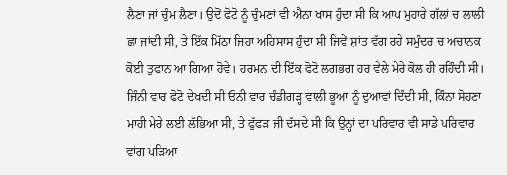ਲੈਣਾ ਜਾਂ ਚੁੰਮ ਲੈਣਾ। ਉਦੋਂ ਫੋਟੋ ਨੂੰ ਚੁੰਮਣਾਂ ਵੀ ਐਨਾ ਖਾਸ ਹੁੰਦਾ ਸੀ ਕਿ ਆਪ ਮੁਹਾਰੇ ਗੱਲਾਂ ਚ ਲਾਲੀ ਛਾ ਜਾਂਦੀ ਸੀ, ਤੇ ਇੱਕ ਮਿੱਠਾ ਜਿਹਾ ਅਹਿਸਾਸ ਹੁੰਦਾ ਸੀ ਜਿਵੇਂ ਸ਼ਾਂਤ ਵੱਗ ਰਹੇ ਸਮੁੰਦਰ ਚ ਅਚਾਨਕ ਕੋਈ ਤੁਫਾਨ ਆ ਗਿਆ ਹੋਵੇ। ਹਰਮਨ ਦੀ ਇੱਕ ਫੋਟੋ ਲਗਭਗ ਹਰ ਵੇਲੇ ਮੇਰੇ ਕੋਲ ਹੀ ਰਹਿੰਦੀ ਸੀ। ਜਿੰਨੀ ਵਾਰ ਫੋਟੋ ਦੇਖਦੀ ਸੀ ਓਨੀ ਵਾਰ ਚੰਡੀਗੜ੍ਹ ਵਾਲੀ ਭੂਆ ਨੂੰ ਦੁਆਵਾਂ ਦਿੰਦੀ ਸੀ, ਕਿੰਨਾ ਸੋਹਣਾ ਮਾਹੀ ਮੇਰੇ ਲਈ ਲੱਭਿਆ ਸੀ, ਤੇ ਫੁੱਫੜ ਜੀ ਦੱਸਦੇ ਸੀ ਕਿ ਉਨ੍ਹਾਂ ਦਾ ਪਰਿਵਾਰ ਵੀ ਸਾਡੇ ਪਰਿਵਾਰ ਵਾਂਗ ਪੜਿਆ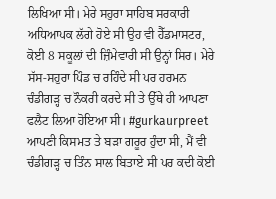ਲਿਖਿਆ ਸੀ। ਮੇਰੇ ਸਹੁਰਾ ਸਾਹਿਬ ਸਰਕਾਰੀ ਅਧਿਆਪਕ ਲੱਗੇ ਹੋਏ ਸੀ ਉਹ ਵੀ ਹੈੱਡਮਾਸਟਰ, ਕੋਈ 8 ਸਕੂਲਾਂ ਦੀ ਜ਼ਿੰਮੇਵਾਰੀ ਸੀ ਉਨ੍ਹਾਂ ਸਿਰ। ਮੇਰੇ ਸੱਸ-ਸਹੁਰਾ ਪਿੰਡ ਚ ਰਹਿੰਦੇ ਸੀ ਪਰ ਹਰਮਨ ਚੰਡੀਗੜ੍ਹ ਚ ਨੌਕਰੀ ਕਰਦੇ ਸੀ ਤੇ ਉੱਥੇ ਹੀ ਆਪਣਾ ਫਲੈਟ ਲਿਆ ਹੋਇਆ ਸੀ। #gurkaurpreet ਆਪਣੀ ਕਿਸਮਤ ਤੇ ਬੜਾ ਗਰੂਰ ਹੁੰਦਾ ਸੀ, ਮੈਂ ਵੀ ਚੰਡੀਗੜ੍ਹ ਚ ਤਿੰਨ ਸਾਲ ਬਿਤਾਏ ਸੀ ਪਰ ਕਦੀ ਕੋਈ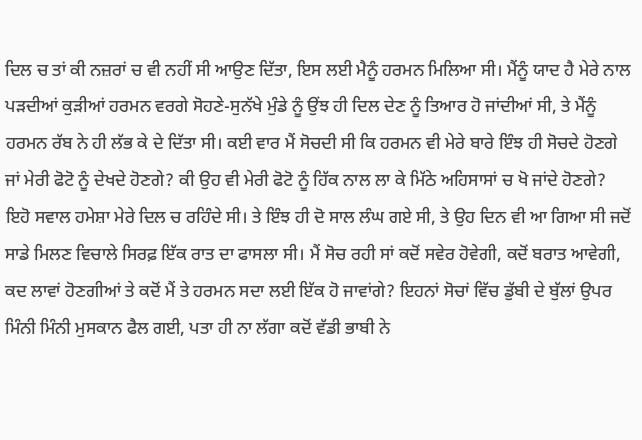ਦਿਲ ਚ ਤਾਂ ਕੀ ਨਜ਼ਰਾਂ ਚ ਵੀ ਨਹੀਂ ਸੀ ਆਉਣ ਦਿੱਤਾ, ਇਸ ਲਈ ਮੈਨੂੰ ਹਰਮਨ ਮਿਲਿਆ ਸੀ। ਮੈਂਨੂੰ ਯਾਦ ਹੈ ਮੇਰੇ ਨਾਲ ਪੜਦੀਆਂ ਕੁੜੀਆਂ ਹਰਮਨ ਵਰਗੇ ਸੋਹਣੇ-ਸੁਨੱਖੇ ਮੁੰਡੇ ਨੂੰ ਉਂਝ ਹੀ ਦਿਲ ਦੇਣ ਨੂੰ ਤਿਆਰ ਹੋ ਜਾਂਦੀਆਂ ਸੀ, ਤੇ ਮੈਂਨੂੰ ਹਰਮਨ ਰੱਬ ਨੇ ਹੀ ਲੱਭ ਕੇ ਦੇ ਦਿੱਤਾ ਸੀ। ਕਈ ਵਾਰ ਮੈਂ ਸੋਚਦੀ ਸੀ ਕਿ ਹਰਮਨ ਵੀ ਮੇਰੇ ਬਾਰੇ ਇੰਝ ਹੀ ਸੋਚਦੇ ਹੋਣਗੇ ਜਾਂ ਮੇਰੀ ਫੋਟੋ ਨੂੰ ਦੇਖਦੇ ਹੋਣਗੇ? ਕੀ ਉਹ ਵੀ ਮੇਰੀ ਫੋਟੋ ਨੂੰ ਹਿੱਕ ਨਾਲ ਲਾ ਕੇ ਮਿੱਠੇ ਅਹਿਸਾਸਾਂ ਚ ਖੋ ਜਾਂਦੇ ਹੋਣਗੇ? ਇਹੋ ਸਵਾਲ ਹਮੇਸ਼ਾ ਮੇਰੇ ਦਿਲ ਚ ਰਹਿੰਦੇ ਸੀ। ਤੇ ਇੰਝ ਹੀ ਦੋ ਸਾਲ ਲੰਘ ਗਏ ਸੀ, ਤੇ ਉਹ ਦਿਨ ਵੀ ਆ ਗਿਆ ਸੀ ਜਦੋਂ ਸਾਡੇ ਮਿਲਣ ਵਿਚਾਲੇ ਸਿਰਫ਼ ਇੱਕ ਰਾਤ ਦਾ ਫਾਸਲਾ ਸੀ। ਮੈਂ ਸੋਚ ਰਹੀ ਸਾਂ ਕਦੋਂ ਸਵੇਰ ਹੋਵੇਗੀ, ਕਦੋਂ ਬਰਾਤ ਆਵੇਗੀ, ਕਦ ਲਾਵਾਂ ਹੋਣਗੀਆਂ ਤੇ ਕਦੋਂ ਮੈਂ ਤੇ ਹਰਮਨ ਸਦਾ ਲਈ ਇੱਕ ਹੋ ਜਾਵਾਂਗੇ? ਇਹਨਾਂ ਸੋਚਾਂ ਵਿੱਚ ਡੁੱਬੀ ਦੇ ਬੁੱਲਾਂ ਉਪਰ ਮਿੰਨੀ ਮਿੰਨੀ ਮੁਸਕਾਨ ਫੈਲ ਗਈ, ਪਤਾ ਹੀ ਨਾ ਲੱਗਾ ਕਦੋਂ ਵੱਡੀ ਭਾਬੀ ਨੇ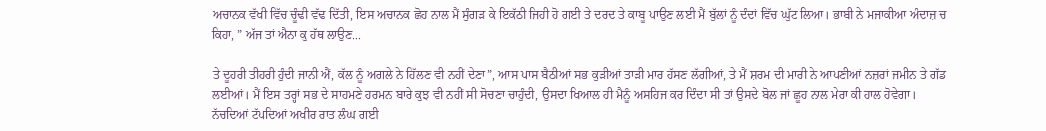ਅਚਾਨਕ ਵੱਖੀ ਵਿੱਚ ਚੂੰਢੀ ਵੱਢ ਦਿੱਤੀ, ਇਸ ਅਚਾਨਕ ਛੋਹ ਨਾਲ ਮੈਂ ਸੁੰਗੜ ਕੇ ਇਕੱਠੀ ਜਿਹੀ ਹੋ ਗਈ ਤੇ ਦਰਦ ਤੇ ਕਾਬੂ ਪਾਉਣ ਲਈ ਮੈਂ ਬੁੱਲਾਂ ਨੂੰ ਦੰਦਾਂ ਵਿੱਚ ਘੁੱਟ ਲਿਆ। ਭਾਬੀ ਨੇ ਮਜਾਕੀਆ ਅੰਦਾਜ਼ ਚ ਕਿਹਾ, ” ਅੱਜ ਤਾਂ ਐਨਾ ਕੁ ਹੱਥ ਲਾਉਣ...

ਤੇ ਦੂਹਰੀ ਤੀਹਰੀ ਹੁੰਦੀ ਜਾਨੀ ਐਂ, ਕੱਲ ਨੂੰ ਅਗਲੇ ਨੇ ਹਿੱਲਣ ਵੀ ਨਹੀਂ ਦੇਣਾ”, ਆਸ ਪਾਸ ਬੈਠੀਆਂ ਸਭ ਕੁੜੀਆਂ ਤਾੜੀ ਮਾਰ ਹੱਸਣ ਲੱਗੀਆਂ, ਤੇ ਮੈਂ ਸ਼ਰਮ ਦੀ ਮਾਰੀ ਨੇ ਆਪਣੀਆਂ ਨਜ਼ਰਾਂ ਜਮੀਨ ਤੇ ਗੱਡ ਲਈਆਂ। ਮੈਂ ਇਸ ਤਰ੍ਹਾਂ ਸਭ ਦੇ ਸਾਹਮਣੇ ਹਰਮਨ ਬਾਰੇ ਕੁਝ ਵੀ ਨਹੀਂ ਸੀ ਸੋਚਣਾ ਚਾਹੁੰਦੀ, ਉਸਦਾ ਖਿਆਲ ਹੀ ਮੈਨੂੰ ਅਸਹਿਜ ਕਰ ਦਿੰਦਾ ਸੀ ਤਾਂ ਉਸਦੇ ਬੋਲ ਜਾਂ ਛੂਹ ਨਾਲ ਮੇਰਾ ਕੀ ਹਾਲ ਹੋਵੇਗਾ।
ਨੱਚਦਿਆਂ ਟੱਪਦਿਆਂ ਅਖੀਰ ਰਾਤ ਲੰਘ ਗਈ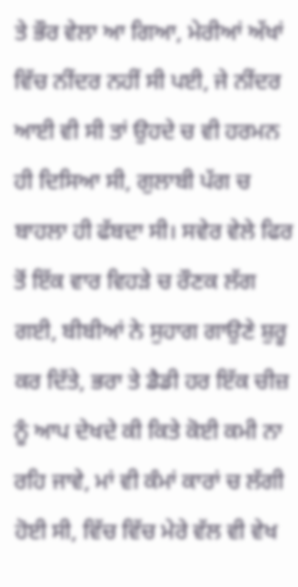ਤੇ ਭੌਰ ਵੇਲਾ ਆ ਗਿਆ, ਮੇਰੀਆਂ ਅੱਖਾਂ ਵਿੱਚ ਨੀਂਦਰ ਨਹੀਂ ਸੀ ਪਈ, ਜੇ ਨੀਂਦਰ ਆਈ ਵੀ ਸੀ ਤਾਂ ਉਹਦੇ ਚ ਵੀ ਹਰਮਨ ਹੀ ਦਿਸਿਆ ਸੀ, ਗੁਲਾਬੀ ਪੱਗ ਚ ਬਾਹਲਾ ਹੀ ਫੱਬਦਾ ਸੀ। ਸਵੇਰ ਵੇਲੇ ਫਿਰ ਤੋਂ ਇੱਕ ਵਾਰ ਵਿਹੜੇ ਚ ਰੌਣਕ ਲੱਗ ਗਈ, ਬੀਬੀਆਂ ਨੇ ਸੁਹਾਗ ਗਾਉਣੇ ਸ਼ੁਰੂ ਕਰ ਦਿੱਤੇ, ਭਰਾ ਤੇ ਡੈਡੀ ਹਰ ਇੱਕ ਚੀਜ਼ ਨੂੰ ਆਪ ਦੇਖਦੇ ਕੀ ਕਿਤੇ ਕੋਈ ਕਮੀ ਨਾ ਰਹਿ ਜਾਵੇ, ਮਾਂ ਵੀ ਕੰਮਾਂ ਕਾਰਾਂ ਚ ਲੱਗੀ ਹੋਈ ਸੀ, ਵਿੱਚ ਵਿੱਚ ਮੇਰੇ ਵੱਲ ਵੀ ਵੇਖ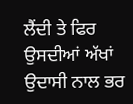ਲੈਂਦੀ ਤੇ ਫਿਰ ਉਸਦੀਆਂ ਅੱਖਾਂ ਉਦਾਸੀ ਨਾਲ ਭਰ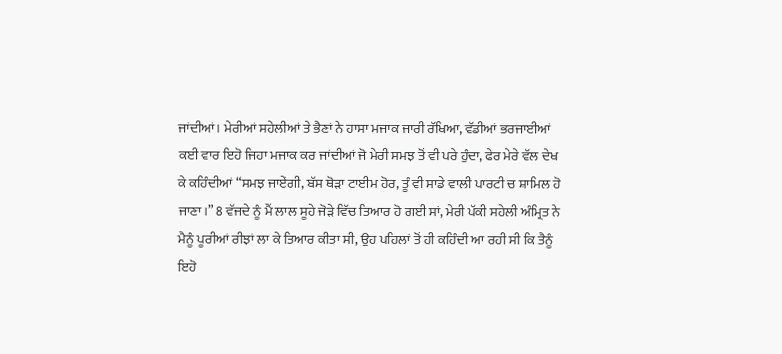ਜਾਂਦੀਆਂ। ਮੇਰੀਆਂ ਸਹੇਲੀਆਂ ਤੇ ਭੈਣਾਂ ਨੇ ਹਾਸਾ ਮਜਾਕ ਜਾਰੀ ਰੱਖਿਆ, ਵੱਡੀਆਂ ਭਰਜਾਈਆਂ ਕਈ ਵਾਰ ਇਹੋ ਜਿਹਾ ਮਜਾਕ ਕਰ ਜਾਂਦੀਆਂ ਜੋ ਮੇਰੀ ਸਮਝ ਤੋਂ ਵੀ ਪਰੇ ਹੁੰਦਾ, ਫੇਰ ਮੇਰੇ ਵੱਲ ਦੇਖ ਕੇ ਕਹਿੰਦੀਆਂ “ਸਮਝ ਜਾਏਂਗੀ, ਬੱਸ ਥੋੜਾ ਟਾਈਮ ਹੋਰ, ਤੂੰ ਵੀ ਸਾਡੇ ਵਾਲੀ ਪਾਰਟੀ ਚ ਸ਼ਾਮਿਲ ਹੋ ਜਾਣਾ।” 8 ਵੱਜਦੇ ਨੂੰ ਮੈਂ ਲਾਲ ਸੂਹੇ ਜੋੜੇ ਵਿੱਚ ਤਿਆਰ ਹੋ ਗਈ ਸਾਂ, ਮੇਰੀ ਪੱਕੀ ਸਹੇਲੀ ਅੰਮ੍ਰਿਤ ਨੇ ਮੈਨੂੰ ਪੂਰੀਆਂ ਰੀਝਾਂ ਲਾ ਕੇ ਤਿਆਰ ਕੀਤਾ ਸੀ, ਉਹ ਪਹਿਲਾਂ ਤੋਂ ਹੀ ਕਹਿੰਦੀ ਆ ਰਹੀ ਸੀ ਕਿ ਤੈਨੂੰ ਇਹੋ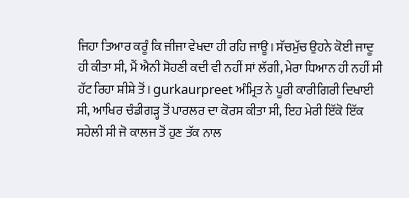ਜਿਹਾ ਤਿਆਰ ਕਰੂੰ ਕਿ ਜੀਜਾ ਵੇਖਦਾ ਹੀ ਰਹਿ ਜਾਊ। ਸੱਚਮੁੱਚ ਉਹਨੇ ਕੋਈ ਜਾਦੂ ਹੀ ਕੀਤਾ ਸੀ, ਮੈਂ ਐਨੀ ਸੋਹਣੀ ਕਦੀ ਵੀ ਨਹੀਂ ਸਾਂ ਲੱਗੀ, ਮੇਰਾ ਧਿਆਨ ਹੀ ਨਹੀਂ ਸੀ ਹੱਟ ਰਿਹਾ ਸ਼ੀਸ਼ੇ ਤੋਂ। gurkaurpreet ਅੰਮ੍ਰਿਤ ਨੇ ਪੂਰੀ ਕਾਰੀਗਿਰੀ ਦਿਖਾਈ ਸੀ, ਆਖਿਰ ਚੰਡੀਗੜ੍ਹ ਤੋਂ ਪਾਰਲਰ ਦਾ ਕੋਰਸ ਕੀਤਾ ਸੀ, ਇਹ ਮੇਰੀ ਇੱਕੋ ਇੱਕ ਸਹੇਲੀ ਸੀ ਜੋ ਕਾਲਜ ਤੋਂ ਹੁਣ ਤੱਕ ਨਾਲ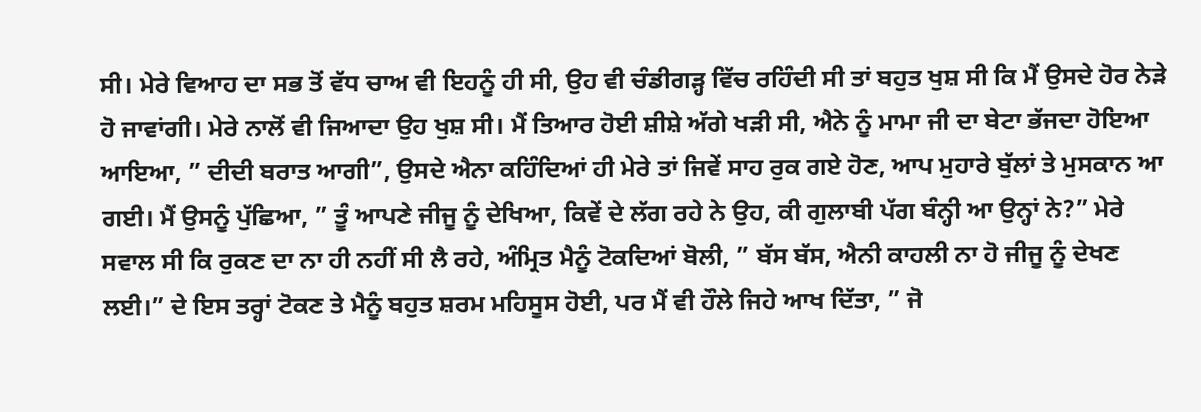ਸੀ। ਮੇਰੇ ਵਿਆਹ ਦਾ ਸਭ ਤੋਂ ਵੱਧ ਚਾਅ ਵੀ ਇਹਨੂੰ ਹੀ ਸੀ, ਉਹ ਵੀ ਚੰਡੀਗੜ੍ਹ ਵਿੱਚ ਰਹਿੰਦੀ ਸੀ ਤਾਂ ਬਹੁਤ ਖੁਸ਼ ਸੀ ਕਿ ਮੈਂ ਉਸਦੇ ਹੋਰ ਨੇੜੇ ਹੋ ਜਾਵਾਂਗੀ। ਮੇਰੇ ਨਾਲੋਂ ਵੀ ਜਿਆਦਾ ਉਹ ਖੁਸ਼ ਸੀ। ਮੈਂ ਤਿਆਰ ਹੋਈ ਸ਼ੀਸ਼ੇ ਅੱਗੇ ਖੜੀ ਸੀ, ਐਨੇ ਨੂੰ ਮਾਮਾ ਜੀ ਦਾ ਬੇਟਾ ਭੱਜਦਾ ਹੋਇਆ ਆਇਆ, ” ਦੀਦੀ ਬਰਾਤ ਆਗੀ”, ਉਸਦੇ ਐਨਾ ਕਹਿੰਦਿਆਂ ਹੀ ਮੇਰੇ ਤਾਂ ਜਿਵੇਂ ਸਾਹ ਰੁਕ ਗਏ ਹੋਣ, ਆਪ ਮੁਹਾਰੇ ਬੁੱਲਾਂ ਤੇ ਮੁਸਕਾਨ ਆ ਗਈ। ਮੈਂ ਉਸਨੂੰ ਪੁੱਛਿਆ, ” ਤੂੰ ਆਪਣੇ ਜੀਜੂ ਨੂੰ ਦੇਖਿਆ, ਕਿਵੇਂ ਦੇ ਲੱਗ ਰਹੇ ਨੇ ਉਹ, ਕੀ ਗੁਲਾਬੀ ਪੱਗ ਬੰਨ੍ਹੀ ਆ ਉਨ੍ਹਾਂ ਨੇ?” ਮੇਰੇ ਸਵਾਲ ਸੀ ਕਿ ਰੁਕਣ ਦਾ ਨਾ ਹੀ ਨਹੀਂ ਸੀ ਲੈ ਰਹੇ, ਅੰਮ੍ਰਿਤ ਮੈਨੂੰ ਟੋਕਦਿਆਂ ਬੋਲੀ, ” ਬੱਸ ਬੱਸ, ਐਨੀ ਕਾਹਲੀ ਨਾ ਹੋ ਜੀਜੂ ਨੂੰ ਦੇਖਣ ਲਈ।” ਦੇ ਇਸ ਤਰ੍ਹਾਂ ਟੋਕਣ ਤੇ ਮੈਨੂੰ ਬਹੁਤ ਸ਼ਰਮ ਮਹਿਸੂਸ ਹੋਈ, ਪਰ ਮੈਂ ਵੀ ਹੌਲੇ ਜਿਹੇ ਆਖ ਦਿੱਤਾ, ” ਜੋ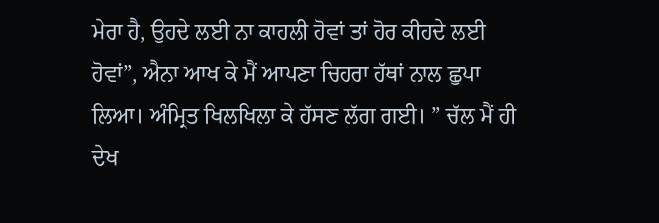ਮੇਰਾ ਹੈ, ਉਹਦੇ ਲਈ ਨਾ ਕਾਹਲੀ ਹੋਵਾਂ ਤਾਂ ਹੋਰ ਕੀਹਦੇ ਲਈ ਹੋਵਾਂ”, ਐਨਾ ਆਖ ਕੇ ਮੈਂ ਆਪਣਾ ਚਿਹਰਾ ਹੱਥਾਂ ਨਾਲ ਛੁਪਾ ਲਿਆ। ਅੰਮ੍ਰਿਤ ਖਿਲਖਿਲਾ ਕੇ ਹੱਸਣ ਲੱਗ ਗਈ। ” ਚੱਲ ਮੈਂ ਹੀ ਦੇਖ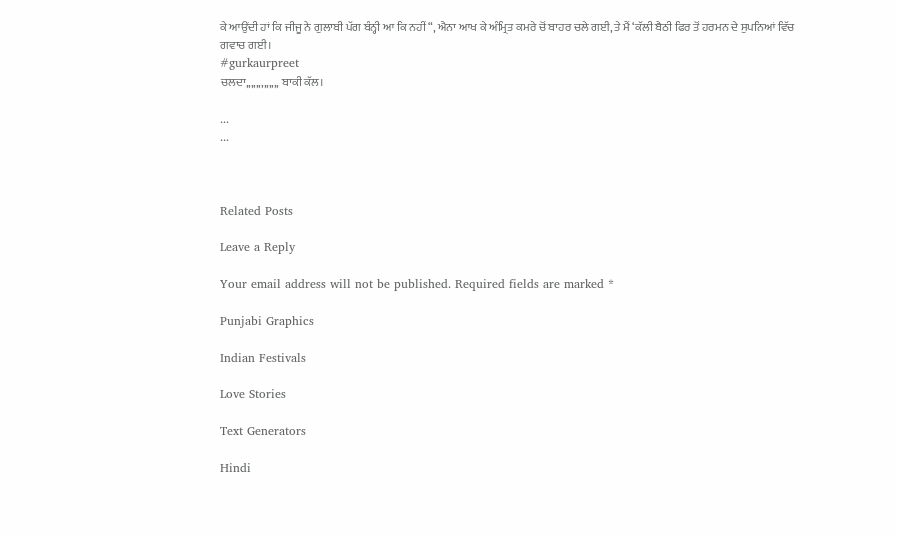ਕੇ ਆਉਂਦੀ ਹਾਂ ਕਿ ਜੀਜੂ ਨੇ ਗੁਲਾਬੀ ਪੱਗ ਬੰਨ੍ਹੀ ਆ ਕਿ ਨਹੀਂ “, ਐਨਾ ਆਖ ਕੇ ਅੰਮ੍ਰਿਤ ਕਮਰੇ ਚੋਂ ਬਾਹਰ ਚਲੇ ਗਈ, ਤੇ ਮੈਂ ‘ਕੱਲੀ ਬੈਠੀ ਫਿਰ ਤੋਂ ਹਰਮਨ ਦੇ ਸੁਪਨਿਆਂ ਵਿੱਚ ਗਵਾਚ ਗਈ।
#gurkaurpreet
ਚਲਦਾ,,,,,,,,,,,,, ਬਾਕੀ ਕੱਲ।

...
...



Related Posts

Leave a Reply

Your email address will not be published. Required fields are marked *

Punjabi Graphics

Indian Festivals

Love Stories

Text Generators

Hindi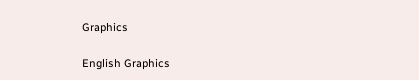Graphics

English Graphics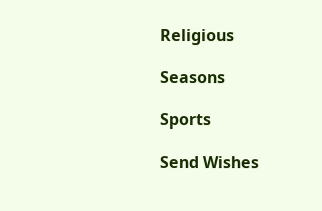Religious

Seasons

Sports

Send Wishes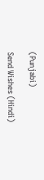(Punjabi)

Send Wishes (Hindi)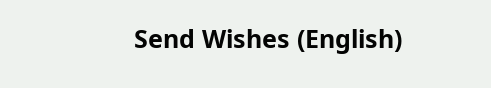Send Wishes (English)